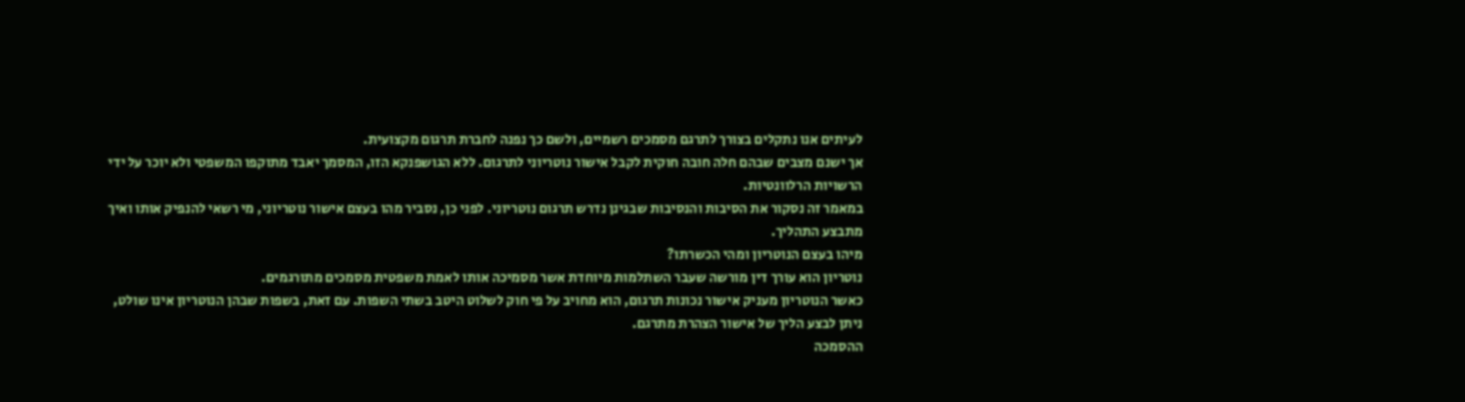לעיתים אנו נתקלים בצורך לתרגם מסמכים רשמיים, ולשם כך נפנה לחברת תרגום מקצועית.
אך ישנם מצבים שבהם חלה חובה חוקית לקבל אישור נוטריוני לתרגום. ללא הגושפנקא הזו, המסמך יאבד מתוקפו המשפטי ולא יוכר על ידי הרשויות הרלוונטיות.
במאמר זה נסקור את הסיבות והנסיבות שבגינן נדרש תרגום נוטריוני. לפני כן, נסביר מהו בעצם אישור נוטריוני, מי רשאי להנפיק אותו ואיך מתבצע התהליך.
מיהו בעצם הנוטריון ומהי הכשרתו?
נוטריון הוא עורך דין מורשה שעבר השתלמות מיוחדת אשר מסמיכה אותו לאמת משפטית מסמכים מתורגמים.
כאשר הנוטריון מעניק אישור נכונות תרגום, הוא מחויב על פי חוק לשלוט היטב בשתי השפות. עם זאת, בשפות שבהן הנוטריון אינו שולט, ניתן לבצע הליך של אישור הצהרת מתרגם.
ההסמכה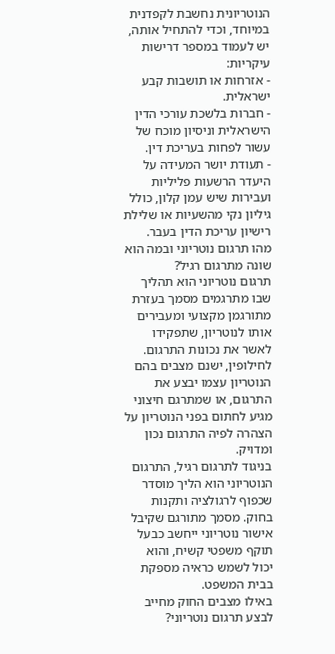הנוטריונית נחשבת לקפדנית במיוחד, וכדי להתחיל אותה, יש לעמוד במספר דרישות עיקריות:
- אזרחות או תושבות קבע ישראלית.
- חברות בלשכת עורכי הדין הישראלית וניסיון מוכח של עשור לפחות בעריכת דין.
- תעודת יושר המעידה על היעדר הרשעות פליליות ועבירות שיש עמן קלון, כולל גיליון נקי מהשעיות או שלילת רישיון עריכת הדין בעבר.
מהו תרגום נוטריוני ובמה הוא שונה מתרגום רגיל?
תרגום נוטריוני הוא תהליך שבו מתרגמים מסמך בעזרת מתורגמן מקצועי ומעבירים אותו לנוטריון, שתפקידו לאשר את נכונות התרגום.
לחילופין, ישנם מצבים בהם הנוטריון עצמו יבצע את התרגום, או שמתרגם חיצוני מגיע לחתום בפני הנוטריון על הצהרה לפיה התרגום נכון ומדויק.
בניגוד לתרגום רגיל, התרגום הנוטריוני הוא הליך מוסדר שכפוף לרגולציה ותקנות בחוק. מסמך מתורגם שקיבל אישור נוטריוני ייחשב כבעל תוקף משפטי קשיח, והוא יכול לשמש כראיה מספקת בבית המשפט.
באילו מצבים החוק מחייב לבצע תרגום נוטריוני?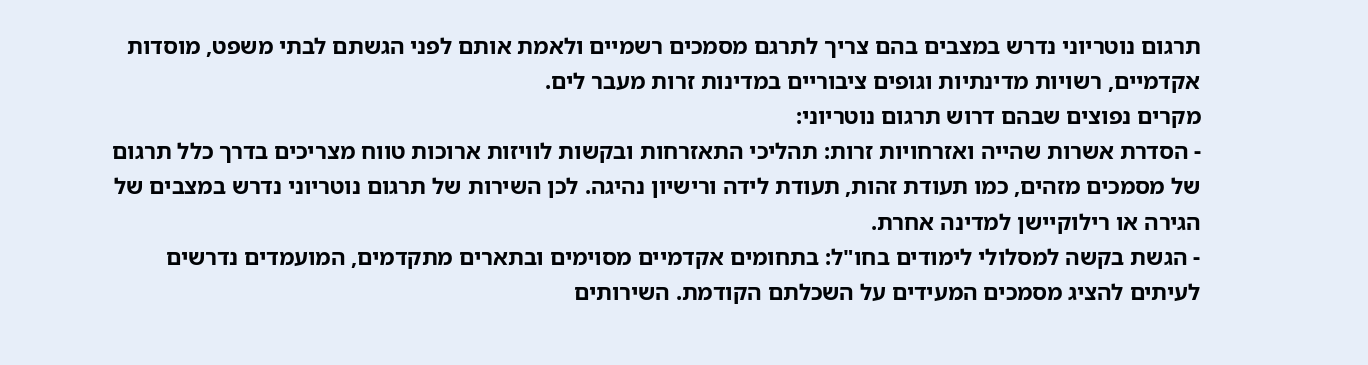תרגום נוטריוני נדרש במצבים בהם צריך לתרגם מסמכים רשמיים ולאמת אותם לפני הגשתם לבתי משפט, מוסדות אקדמיים, רשויות מדינתיות וגופים ציבוריים במדינות זרות מעבר לים.
מקרים נפוצים שבהם דרוש תרגום נוטריוני:
- הסדרת אשרות שהייה ואזרחויות זרות: תהליכי התאזרחות ובקשות לוויזות ארוכות טווח מצריכים בדרך כלל תרגום של מסמכים מזהים, כמו תעודת זהות, תעודת לידה ורישיון נהיגה. לכן השירות של תרגום נוטריוני נדרש במצבים של הגירה או רילוקיישן למדינה אחרת.
- הגשת בקשה למסלולי לימודים בחו"ל: בתחומים אקדמיים מסוימים ובתארים מתקדמים, המועמדים נדרשים לעיתים להציג מסמכים המעידים על השכלתם הקודמת. השירותים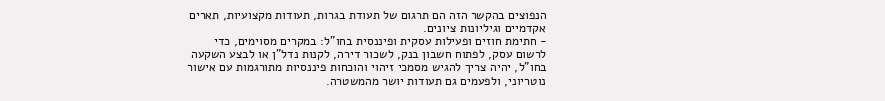הנפוצים בהקשר הזה הם תרגום של תעודת בגרות, תעודות מקצועיות, תארים אקדמיים וגיליונות ציונים.
- חתימת חוזים ופעילות עסקית ופיננסית בחו"ל: במקרים מסוימים, כדי לרשום עסק, לפתוח חשבון בנק, לשכור דירה, לקנות נדל"ן או לבצע השקעה בחו"ל, יהיה צריך להגיש מסמכי זיהוי והוכחות פיננסיות מתורגמות עם אישור נוטריוני, ולפעמים גם תעודות יושר מהמשטרה.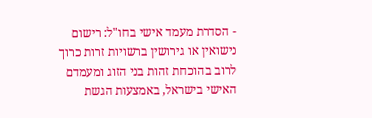- הסדרת מעמד אישי בחו"ל: רישום נישואין או גירושין ברשויות זרות כרוך לרוב בהוכחת זהות בני הזוג ומעמדם האישי בישראל, באמצעות הגשת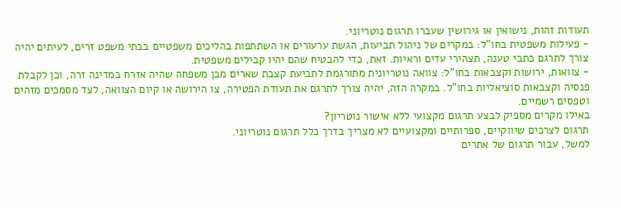תעודות זהות, נישואין או גירושין שעברו תרגום נוטריוני.
- פעילות משפטית בחו"ל: במקרים של ניהול תביעות, הגשת ערעורים או השתתפות בהליכים משפטיים בבתי משפט זרים, לעיתים יהיה צורך לתרגם כתבי טענה, תצהירי עדים וראיות. זאת, כדי להבטיח שהם יהיו קבילים משפטית.
- צוואות, ירושות וקצבאות בחו"ל: צוואה נוטריונית מתורגמת לתביעת קצבת שארים מבן משפחה שהיה אזרח במדינה זרה, וכן לקבלת פנסיה וקצבאות סוציאליות בחו"ל. במקרה הזה, יהיה צורך לתרגם את תעודת הפטירה, צו הירושה או קיום הצוואה, לצד מסמכים מזהים וטפסים רשמיים.
באילו מקרים מספיק לבצע תרגום מקצועי ללא אישור נוטריון?
תרגום לצרכים שיווקיים, ספרותיים ומקצועיים לא מצריך בדרך כלל תרגום נוטריוני.
למשל, עבור תרגום של אתרים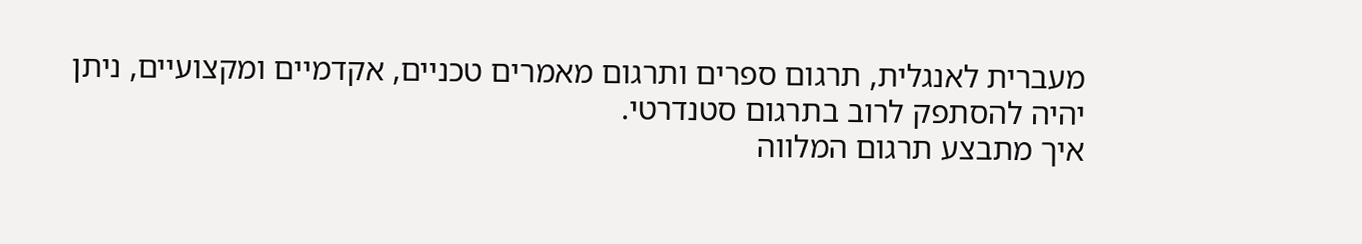מעברית לאנגלית, תרגום ספרים ותרגום מאמרים טכניים, אקדמיים ומקצועיים, ניתן יהיה להסתפק לרוב בתרגום סטנדרטי.
איך מתבצע תרגום המלווה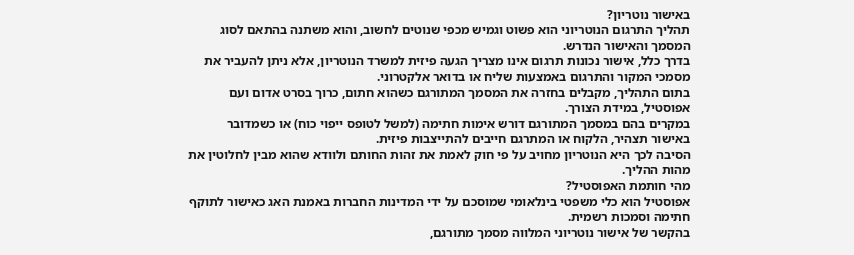באישור נוטריון?
תהליך התרגום הנוטריוני הוא פשוט וגמיש מכפי שנוטים לחשוב, והוא משתנה בהתאם לסוג המסמך והאישור הנדרש.
בדרך כלל, אישור נכונות תרגום אינו מצריך הגעה פיזית למשרד הנוטריון, אלא ניתן להעביר את מסמכי המקור והתרגום באמצעות שליח או בדואר אלקטרוני.
בתום התהליך, מקבלים בחזרה את המסמך המתורגם כשהוא חתום, כרוך בסרט אדום ועם אפוסטיל, במידת הצורך.
במקרים בהם במסמך המתורגם דורש אימות חתימה (למשל לטופס ייפוי כוח) או כשמדובר באישור תצהיר, הלקוח או המתרגם חייבים להתייצבות פיזית.
הסיבה לכך היא הנוטריון מחויב על פי חוק לאמת את זהות החותם ולוודא שהוא מבין לחלוטין את מהות ההליך.
מהי חותמת האפוסטיל?
אפוסטיל הוא כלי משפטי בינלאומי שמוסכם על ידי המדינות החברות באמנת האג כאישור לתוקף חתימה וסמכות רשמית.
בהקשר של אישור נוטריוני המלווה מסמך מתורגם,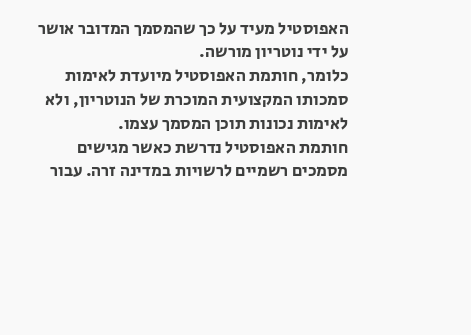האפוסטיל מעיד על כך שהמסמך המדובר אושר על ידי נוטריון מורשה.
כלומר, חותמת האפוסטיל מיועדת לאימות סמכותו המקצועית המוכרת של הנוטריון, ולא לאימות נכונות תוכן המסמך עצמו.
חותמת האפוסטיל נדרשת כאשר מגישים מסמכים רשמיים לרשויות במדינה זרה. עבור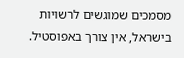מסמכים שמוגשים לרשויות בישראל, אין צורך באפוסטיל.